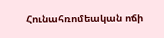Հունահռոմեական ոճի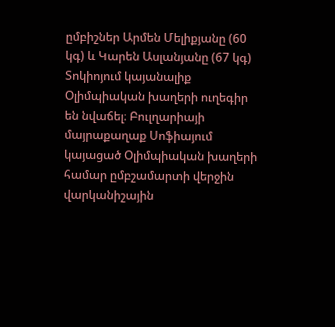ըմբիշներ Արմեն Մելիքյանը (60 կգ) և Կարեն Ասլանյանը (67 կգ) Տոկիոյում կայանալիք Օլիմպիական խաղերի ուղեգիր են նվաճել։ Բուլղարիայի մայրաքաղաք Սոֆիայում կայացած Օլիմպիական խաղերի համար ըմբշամարտի վերջին վարկանիշային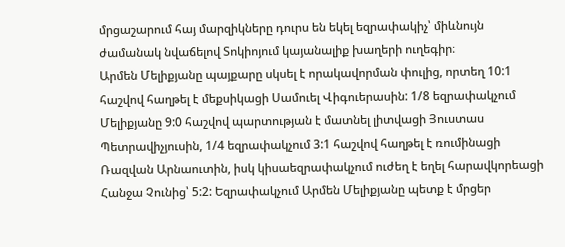մրցաշարում հայ մարզիկները դուրս են եկել եզրափակիչ՝ միևնույն ժամանակ նվաճելով Տոկիոյում կայանալիք խաղերի ուղեգիր։
Արմեն Մելիքյանը պայքարը սկսել է որակավորման փուլից, որտեղ 10:1 հաշվով հաղթել է մեքսիկացի Սամուել Վիգուերասին: 1/8 եզրափակչում Մելիքյանը 9:0 հաշվով պարտության է մատնել լիտվացի Յուստաս Պետրավիչյուսին, 1/4 եզրափակչում 3:1 հաշվով հաղթել է ռումինացի Ռազվան Արնաուտին, իսկ կիսաեզրափակչում ուժեղ է եղել հարավկորեացի Հանջա Չունից՝ 5:2: Եզրափակչում Արմեն Մելիքյանը պետք է մրցեր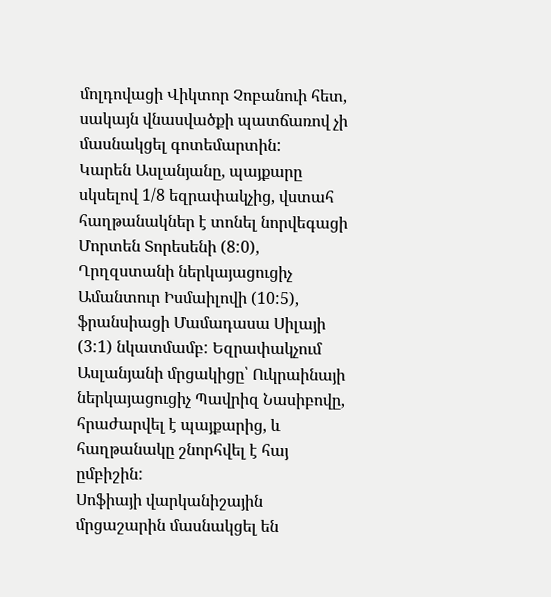մոլդովացի Վիկտոր Չոբանուի հետ, սակայն վնասվածքի պատճառով չի մասնակցել գոտեմարտին:
Կարեն Ասլանյանը, պայքարը սկսելով 1/8 եզրափակչից, վստահ հաղթանակներ է տոնել նորվեգացի Մորտեն Տորեսենի (8:0), Ղրղզստանի ներկայացուցիչ Ամանտուր Իսմաիլովի (10:5), ֆրանսիացի Մամադասա Սիլայի (3:1) նկատմամբ: Եզրափակչում Ասլանյանի մրցակիցը՝ Ուկրաինայի ներկայացուցիչ Պավրիզ Նասիբովը, հրաժարվել է պայքարից, և հաղթանակը շնորհվել է հայ ըմբիշին:
Սոֆիայի վարկանիշային մրցաշարին մասնակցել են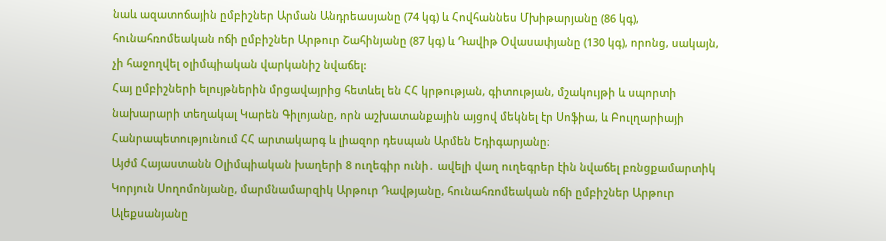նաև ազատոճային ըմբիշներ Արման Անդրեասյանը (74 կգ) և Հովհաննես Մխիթարյանը (86 կգ), հունահռոմեական ոճի ըմբիշներ Արթուր Շահինյանը (87 կգ) և Դավիթ Օվասափյանը (130 կգ), որոնց, սակայն, չի հաջողվել օլիմպիական վարկանիշ նվաճել:
Հայ ըմբիշների ելույթներին մրցավայրից հետևել են ՀՀ կրթության, գիտության, մշակույթի և սպորտի նախարարի տեղակալ Կարեն Գիլոյանը, որն աշխատանքային այցով մեկնել էր Սոֆիա, և Բուլղարիայի Հանրապետությունում ՀՀ արտակարգ և լիազոր դեսպան Արմեն Եդիգարյանը։
Այժմ Հայաստանն Օլիմպիական խաղերի 8 ուղեգիր ունի․ ավելի վաղ ուղեգրեր էին նվաճել բռնցքամարտիկ Կորյուն Սողոմոնյանը, մարմնամարզիկ Արթուր Դավթյանը, հունահռոմեական ոճի ըմբիշներ Արթուր Ալեքսանյանը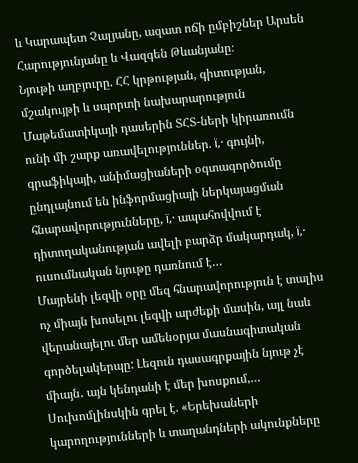և Կարապետ Չալյանը, ազատ ոճի ըմբիշներ Արսեն Հարությունյանը և Վազգեն Թևանյանը։
Նյութի աղբյուրը. ՀՀ կրթության, գիտության, մշակույթի և սպորտի նախարարություն
Մաթեմատիկայի դասերին ՏՀՏ-ների կիրառումն ունի մի շարք առավելություններ. ï‚· գույնի, գրաֆիկայի, անիմացիաների օգտագործումը ընդլայնում են ինֆորմացիայի ներկայացման հնարավորությունները, ï‚· ապահովվում է դիտողականության ավելի բարձր մակարդակ, ï‚· ուսումնական նյութը դառնում է…
Մայրենի լեզվի օրը մեզ հնարավորություն է տալիս ոչ միայն խոսելու լեզվի արժեքի մասին, այլ նաև վերանայելու մեր ամենօրյա մասնագիտական գործելակերպը: Լեզուն դասագրքային նյութ չէ միայն․ այն կենդանի է մեր խոսքում,…
Սուխոմլինսկին գրել է. «Երեխաների կարողությունների և տաղանդների ակունքները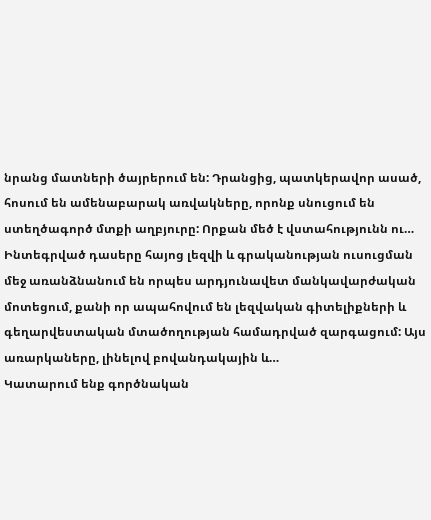նրանց մատների ծայրերում են: Դրանցից, պատկերավոր ասած, հոսում են ամենաբարակ առվակները, որոնք սնուցում են ստեղծագործ մտքի աղբյուրը: Որքան մեծ է վստահությունն ու…
Ինտեգրված դասերը հայոց լեզվի և գրականության ուսուցման մեջ առանձնանում են որպես արդյունավետ մանկավարժական մոտեցում, քանի որ ապահովում են լեզվական գիտելիքների և գեղարվեստական մտածողության համադրված զարգացում: Այս առարկաները, լինելով բովանդակային և…
Կատարում ենք գործնական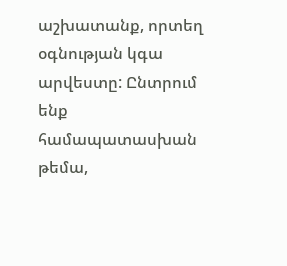աշխատանք, որտեղ օգնության կգա արվեստը: Ընտրում ենք համապատասխան թեմա,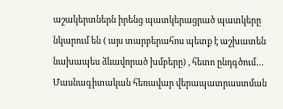աշակերտներն իրենց պատկերացրած պատկերը նկարում են ( այս տարբերահոս պետք է աշխատեն նախապես ձևավորած խմբերը) , հետո ընդգծում…
Մասնագիտական հեռավար վերապատրաստման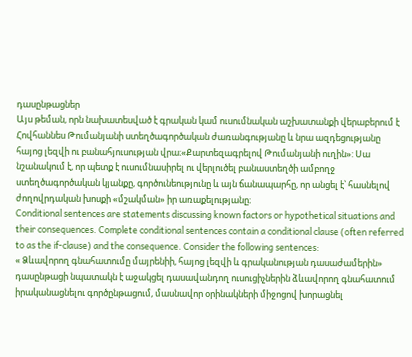դասընթացներ
Այս թեման, որն նախատեսված է գրական կամ ուսումնական աշխատանքի վերաբերում է Հովհաննես Թումանյանի ստեղծագործական ժառանգությանը և նրա ազդեցությանը հայոց լեզվի ու բանահյուսության վրա։«Քարտեզագրելով Թումանյանի ուղին»: Սա նշանակում է, որ պետք է ուսումնասիրել ու վերլուծել բանաստեղծի ամբողջ ստեղծագործական կյանքը, գործունեությունը և այն ճանապարհը, որ անցել է՝ հասնելով ժողովրդական խոսքի «մշակման» իր առաքելությանը։
Conditional sentences are statements discussing known factors or hypothetical situations and their consequences. Complete conditional sentences contain a conditional clause (often referred to as the if-clause) and the consequence. Consider the following sentences:
« Ձևավորող գնահատումը մայրենիի, հայոց լեզվի և գրականության դասաժամերին» դասընթացի նպատակն է աջակցել դասավանդող ուսուցիչներին ձևավորող գնահատում իրականացնելու գործընթացում, մասնավոր օրինակների միջոցով խորացնել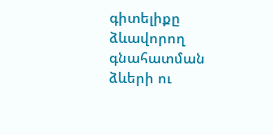գիտելիքը ձևավորող գնահատման ձևերի ու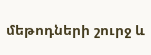մեթոդների շուրջ և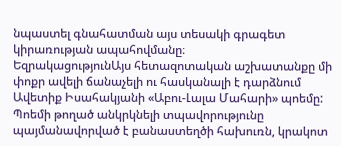նպաստել գնահատման այս տեսակի գրագետ կիրառության ապահովմանը։
ԵզրակացությունԱյս հետազոտական աշխատանքը մի փոքր ավելի ճանաչելի ու հասկանալի է դարձնում Ավետիք Իսահակյանի «Աբու-Լալա Մահարի» պոեմը: Պոեմի թողած անկրկնելի տպավորությունը պայմանավորված է բանաստեղծի հախուռն, կրակոտ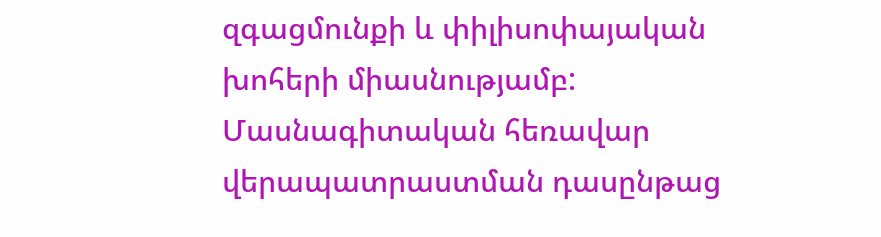զգացմունքի և փիլիսոփայական խոհերի միասնությամբ:
Մասնագիտական հեռավար վերապատրաստման դասընթաց